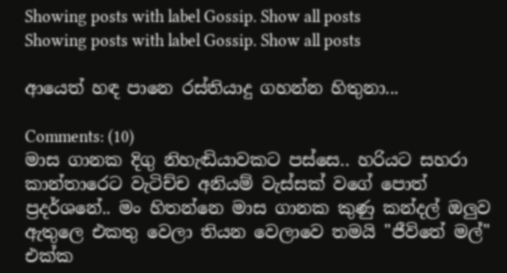Showing posts with label Gossip. Show all posts
Showing posts with label Gossip. Show all posts

ආයෙත් හඳ පානෙ රස්තියාදු ගහන්න හිතුනා...

Comments: (10)
මාස ගානක දිගු නිහැඬියාවකට පස්සෙ.. හරියට සහරා කාන්තාරෙට වැටිච්ච අනියම් වැස්සක් වගේ පොත් ප්‍රදර්ශනේ.. මං හිතන්නෙ මාස ගානක කුණු කන්දල් ඔලුව ඇතුලෙ එකතු වෙලා තියන වෙලාවෙ තමයි "ජීවිතේ මල්" එක්ක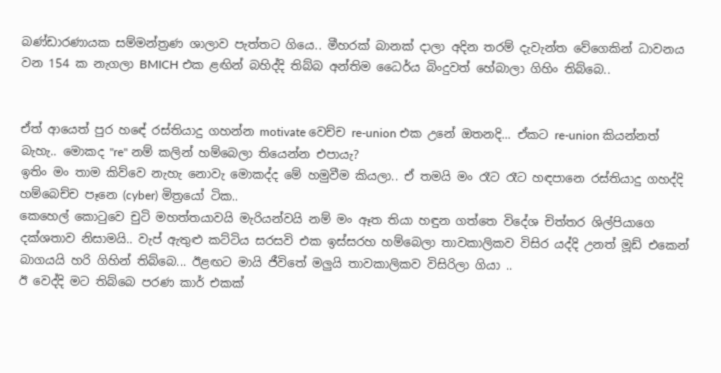බණ්ඩාරණායක සම්මන්ත්‍රණ ශාලාව පැත්තට ගියෙ.. මීහරක් බානක් දාලා අදින තරම් දැවැන්ත වේගෙකින් ධාවනය වන 154 ක නැගලා BMICH එක ළඟින් බහිද්දි තිබ්බ අන්තිම ධෛර්ය බිංදුවත් හේබාලා ගිහිං තිබ්බෙ..


ඒත් ආයෙත් පුර හඳේ රස්තියාදු ගහන්න motivate වෙච්ච re-union එක උනේ ඔතනදි... ඒකට re-union කියන්නත් බැහැ.. මොකද "re" නම් කලින් හම්බෙලා තියෙන්න එපායැ?
ඉතිං මං තාම කිව්වෙ නැහැ නොවැ මොකද්ද මේ හමුවීම කියලා.. ඒ තමයි මං රෑට රෑට හඳපානෙ රස්තියාදු ගහද්දි හම්බෙච්ච පෑනෙ (cyber) මිත්‍රයෝ ටික..
කෙහෙල් කොටුවෙ චුටි මහත්තයාවයි මැරියන්වයි නම් මං ඈත තියා හඳුන ගත්තෙ විදේශ චිත්තර ශිල්පියාගෙ දක්ශතාව නිසාමයි.. වැප් ඇතුළු කට්ටිය සරසවි එක ඉස්සරහ හම්බෙලා තාවකාලිකව විසිර යද්දි උනත් මූඩ් එකෙන් බාගයයි හරි ගිහින් තිබ්බෙ... ඊළඟට මායි ජීවිතේ මලුයි තාවකාලිකව විසිරිලා ගියා ..
ඊ වෙද්දි මට තිබ්බෙ පරණ කාර් එකක්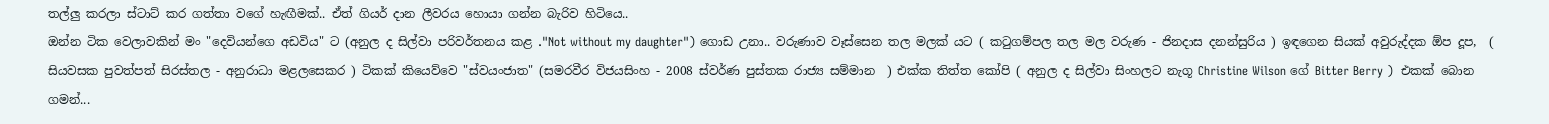තල්ලු කරලා ස්ටාට් කර ගත්තා වගේ හැඟීමක්.. ඒත් ගියර් දාන ලීවරය හොයා ගන්න බැරිව හිටියෙ..
ඔන්න ටික වෙලාවකින් මං "දෙවියන්ගෙ අඩවිය" ට (අනුල ද සිල්වා පරිවර්තනය කළ ."Not without my daughter") ගොඩ උනා.. වරුණාව වෑස්සෙන තල මලක් යට ( කටුගම්පල තල මල වරුණ - ජිනදාස දනන්සුරිය ) ඉඳගෙන සියක් අවුරුද්දක ඕප දූප,  ( සියවසක පුවත්පත් සිරස්තල - අනුරාධා මළලසෙකර ) ටිකක් කියෙව්වෙ "ස්වයංජාත" (සමරවීර විජයසිංහ - 2008 ස්වර්ණ පුස්තක රාජ්‍ය සම්මාන  ) එක්ක තිත්ත කෝපි ( අනුල ද සිල්වා සිංහලට නැගූ Christine Wilson ගේ Bitter Berry )  එකක් බොන ගමන්...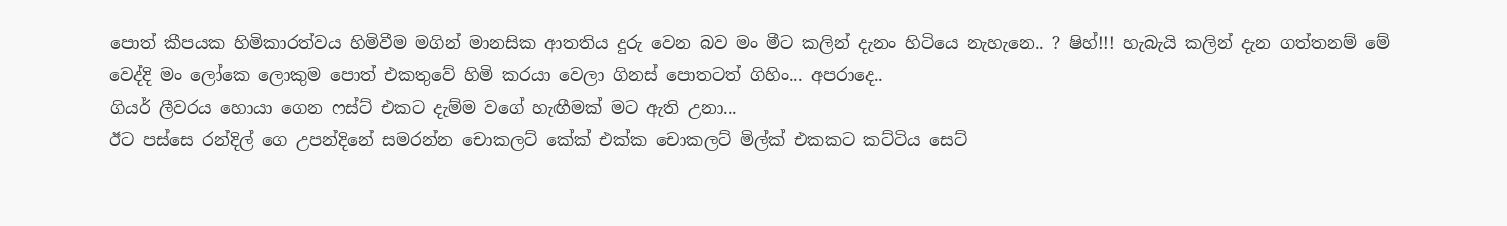පොත් කීපයක හිමිකාරත්වය හිමිවීම මගින් මානසික ආතතිය දුරු වෙන බව මං මීට කලින් දැනං හිටියෙ නැහැනෙ.. ? ෂිහ්!!! හැබැයි කලින් දැන ගත්තනම් මේ වෙද්දි මං ලෝකෙ ලොකුම පොත් එකතුවේ හිමි කරයා වෙලා ගිනස් පොතටත් ගිහිං... අපරාදෙ..
ගියර් ලීවරය හොයා ගෙන ෆස්ට් එකට දැම්ම වගේ හැඟීමක් මට ඇති උනා...
ඊට පස්සෙ රන්දිල් ගෙ උපන්දිනේ සමරන්න චොකලට් කේක් එක්ක චොකලට් මිල්ක් එකකට කට්ටිය සෙට්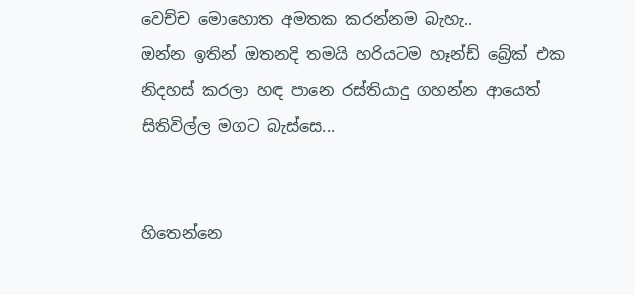වෙච්ච මොහොත අමතක කරන්නම බැහැ..
ඔන්න ඉතින් ඔතනදි තමයි හරියටම හෑන්ඩ් බ්‍රේක් එක නිදහස් කරලා හඳ පානෙ රස්තියාදු ගහන්න ආයෙත් සිතිවිල්ල මගට බැස්සෙ...


හිතෙන්නෙ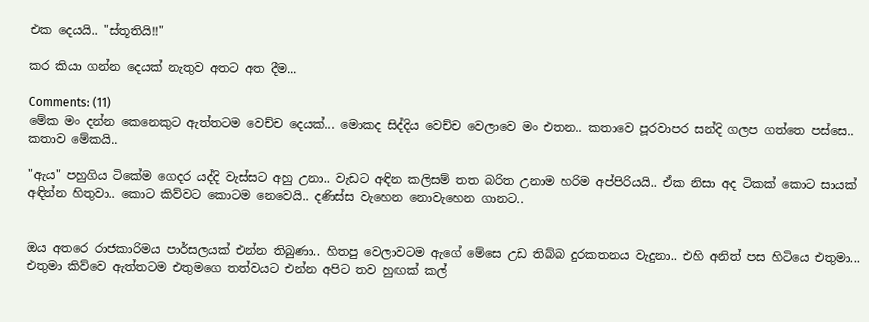එක දෙයයි.. "ස්තූතියි!!"

කර කියා ගන්න දෙයක් නැතුව අතට අත දීම...

Comments: (11)
මේක මං දන්න කෙනෙකුට ඇත්තටම වෙච්ච දෙයක්... මොකද සිද්දිය වෙච්ච වෙලාවෙ මං එතන.. කතාවෙ පූරවාපර සන්දි ගලප ගත්තෙ පස්සෙ.. කතාව මේකයි..

"ඇය" පහුගිය ටිකේම ගෙදර යද්දි වැස්සට අහු උනා.. වැඩට අඳින කලිසම් තත බරිත උනාම හරිම අප්පිරියයි.. ඒක නිසා අද ටිකක් කොට සායක් අඳින්න හිතුවා.. කොට කිව්වට කොටම නෙවෙයි.. දණිස්ස වැහෙන නොවැහෙන ගානට..


ඔය අතරෙ රාජකාරිමය පාර්සලයක් එන්න තිබුණා.. හිතපු වෙලාවටම ඇගේ මේසෙ උඩ තිබ්බ දුරකතනය වැදුනා.. එහි අනිත් පස හිටියෙ එතුමා... එතුමා කිව්වෙ ඇත්තටම එතුමගෙ තත්වයට එන්න අපිට තව හුඟක් කල්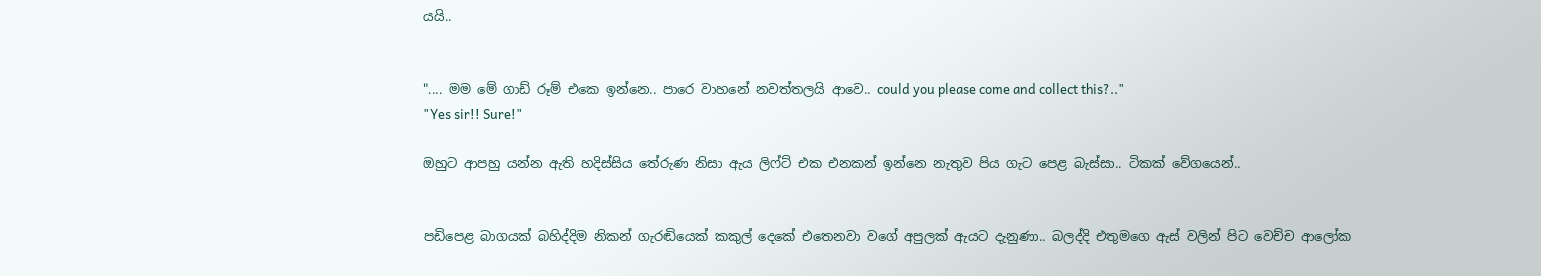යයි..


".... මම මේ ගාඩ් රූම් එකෙ ඉන්නෙ.. පාරෙ වාහනේ නවත්තලයි ආවෙ.. could you please come and collect this?.."
"Yes sir!! Sure!"

ඔහුට ආපහු යන්න ඇති හදිස්සිය තේරුණ නිසා ඇය ලිෆ්ට් එක එනකන් ඉන්නෙ නැතුව පිය ගැට පෙළ බැස්සා.. ටිකක් වේගයෙන්..


පඩිපෙළ බාගයක් බහිද්දිම නිකන් ගැරඬියෙක් කකුල් දෙකේ එතෙනවා වගේ අපුලක් ඇයට දැනුණා.. බලද්දි එතුමගෙ ඇස් වලින් පිට වෙච්ච ආලෝක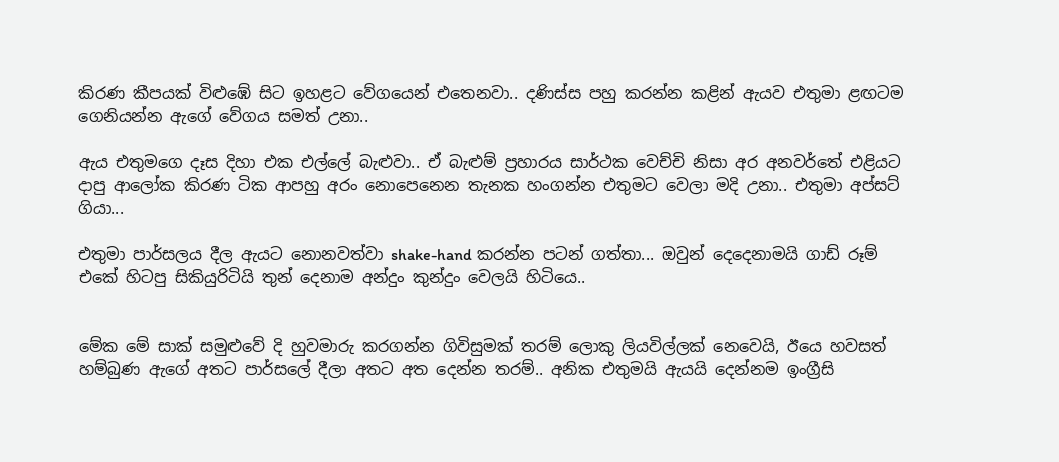කිරණ කීපයක් විළුඹේ සිට ඉහළට වේගයෙන් එතෙනවා.. දණිස්ස පහු කරන්න කළින් ඇයව එතුමා ළඟටම ගෙනියන්න ඇගේ වේගය සමත් උනා..

ඇය එතුමගෙ දෑස දිහා එක එල්ලේ බැළුවා.. ඒ බැළුම් ප්‍රහාරය සාර්ථක වෙච්චි නිසා අර අනවර්තේ එළියට දාපු ආලෝක කිරණ ටික ආපහු අරං නොපෙනෙන තැනක හංගන්න එතුමට වෙලා මදි උනා.. එතුමා අප්සට් ගියා...

එතුමා පාර්සලය දීල ඇයට නොනවත්වා shake-hand කරන්න පටන් ගත්තා... ඔවුන් දෙදෙනාමයි ගාඩ් රූම් එකේ හිටපු සිකියුරිටියි තුන් දෙනාම අන්දුං කුන්දුං වෙලයි හිටියෙ..


මේක මේ සාක් සමුළුවේ දි හුවමාරු කරගන්න ගිවිසුමක් තරම් ලොකු ලියවිල්ලක් නෙවෙයි, ඊයෙ හවසත් හම්බුණ ඇගේ අතට පාර්සලේ දීලා අතට අත දෙන්න තරම්.. අනික එතුමයි ඇයයි දෙන්නම ඉංග්‍රීසි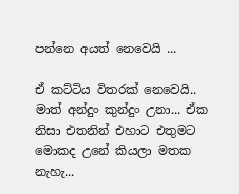පන්නෙ අයත් නෙවෙයි ...

ඒ කට්ටිය විතරක් නෙවෙයි.. මාත් අන්දුං කුන්දුං උනා... ඒක නිසා එතනින් එහාට එතුමට මොකද උනේ කියලා මතක නැහැ...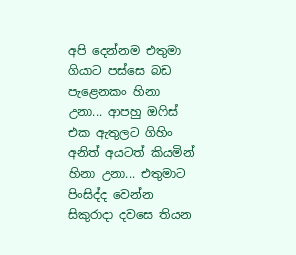අපි දෙන්නම එතුමා ගියාට පස්සෙ බඩ පැළෙනකං හිනා උනා... ආපහු ඔෆිස් එක ඇතුලට ගිහිං අනිත් අයටත් කියමින් හිනා උනා... එතුමාට පිංසිද්ද වෙන්න සිකුරාදා දවසෙ තියන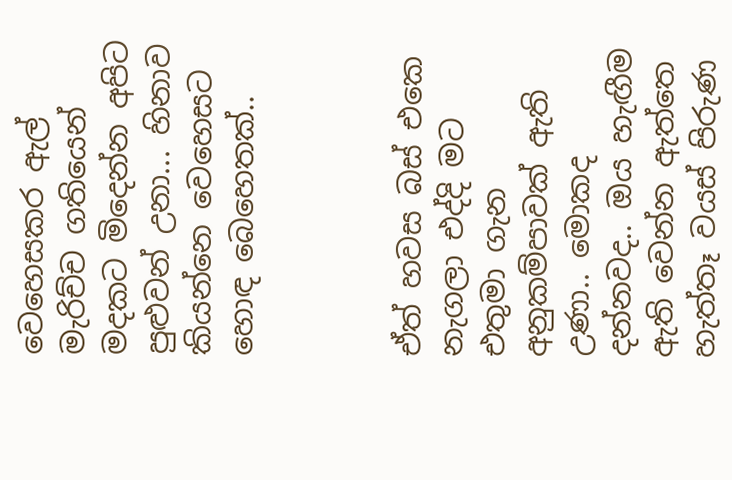වෙහෙසකර ඇල් මැරිච්ච ගතියෙන් මදකට මිදෙන්න අපිට පුළුවන් උනා... හිනාව කියන්නෙ වෙහෙසට හොඳ බෙහෙතක්..



ඒත් හවස බස් එකෙ නැගලා එද්දි මට එතුමා ගැන අනුකම්පාවක් ඇති උණා.. මොකද දන්නවද.. ඔය හැඟීම ඇති වෙන්න ඇත්තෙ හැත්තෑ වයස් පිරුණ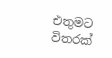එතුමට විතරක්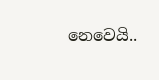නෙවෙයි..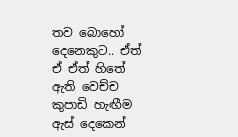තව බොහෝ දෙනෙකුට.. ඒත් ඒ ඒත් හිතේ ඇති වෙච්ච කුපාඩි හැඟීම ඇස් දෙකෙන්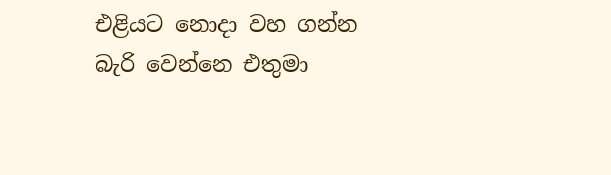එළියට නොදා වහ ගන්න බැරි වෙන්නෙ එතුමා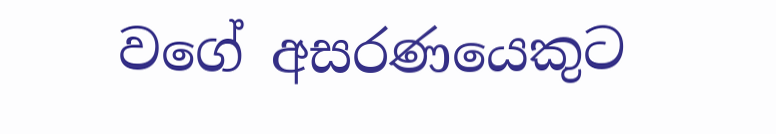වගේ අසරණයෙකුට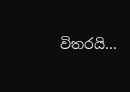විතරයි...